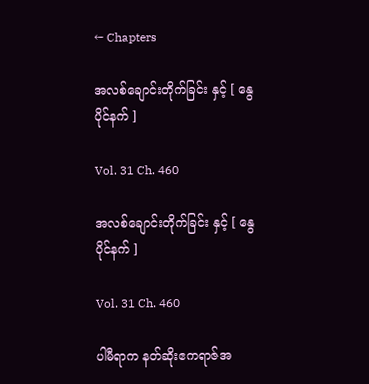← Chapters

အလစ်ချောင်းတိုက်ခြင်း နှင့် [ နွေပိုင်နက် ]

Vol. 31 Ch. 460

အလစ်ချောင်းတိုက်ခြင်း နှင့် [ နွေပိုင်နက် ]

Vol. 31 Ch. 460

ပါမီရာက နတ်ဆိုးဧကရာဇ်အ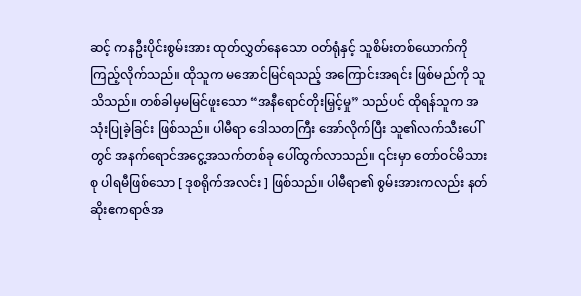ဆင့် ကနဦးပိုင်းစွမ်းအား ထုတ်လွှတ်နေသော ဝတ်ရုံနှင့် သူစိမ်းတစ်ယောက်ကို ကြည့်လိုက်သည်။ ထိုသူက မအောင်မြင်ရသည့် အကြောင်းအရင်း ဖြစ်မည်ကို သူသိသည်။ တစ်ခါမှမမြင်ဖူးသော “အနီရောင်တိုးမြှင့်မှု” သည်ပင် ထိုရန်သူက အသုံးပြုခဲ့ခြင်း ဖြစ်သည်။ ပါမီရာ ဒေါသတကြီး အော်လိုက်ပြီး သူ၏လက်သီးပေါ်တွင် အနက်ရောင်အငွေ့အသက်တစ်ခု ပေါ်ထွက်လာသည်။ ၎င်းမှာ တော်ဝင်မိသားစု ပါရမီဖြစ်သော [ ဒုစရိုက်အလင်း ] ဖြစ်သည်။ ပါမီရာ၏ စွမ်းအားကလည်း နတ်ဆိုးဧကရာဇ်အ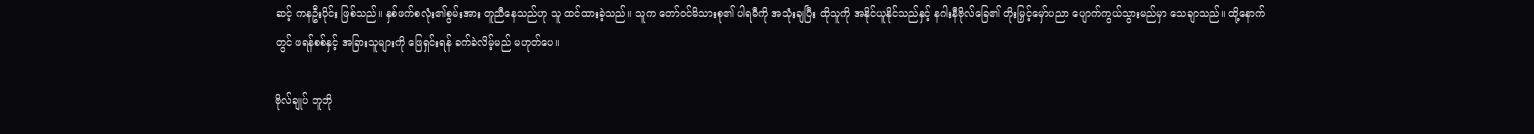ဆင့် ကနဦးပိုင်း ဖြစ်သည်။ နှစ်ဖက်စလုံး၏စွမ်းအား တူညီနေသည်ဟု သူ ထင်ထားခဲ့သည်။ သူက တော်ဝင်မိသားစု၏ ပါရမီကို အသုံးချပြီး ထိုသူကို အနိုင်ယူနိုင်သည်နှင့် နဂါးနီဗိုလ်ခြေ၏ တိုးမြှင့်မှော်ပညာ ပျောက်ကွယ်သွားမည်မှာ သေချာသည်။ ထို့နောက်တွင် ဖရန်စစ်နှင့် အခြားသူများကို ‌ဖြေရှင်းရန် ခက်ခဲလိမ့်မည် မဟုတ်ပေ။

ဗိုလ်ချုပ် ဘူဘို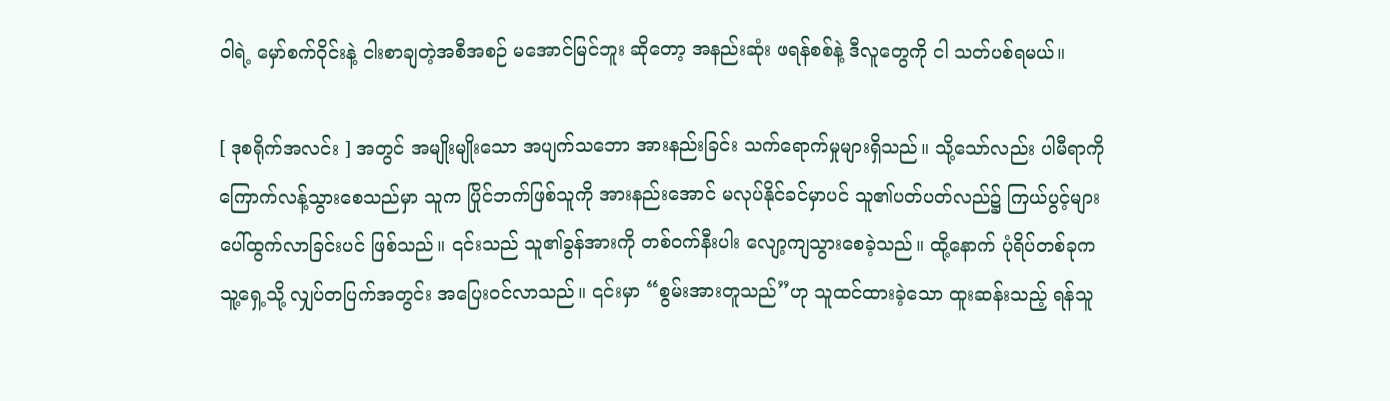ဝါရဲ့ မှော်စက်ဝိုင်းနဲ့ ငါးစာချတဲ့အစီအစဉ် မအောင်မြင်ဘူး ဆိုတော့ အနည်းဆုံး ဖရန်စစ်နဲ့ ဒီလူတွေကို ငါ သတ်ပစ်ရမယ်။

[ ဒုစရိုက်အလင်း ] အတွင် အမျိုးမျိုးသော အပျက်သဘော အားနည်းခြင်း သက်ရောက်မှုများရှိသည်။ သို့သော်လည်း ပါမီရာကို ကြောက်လန့်သွားစေသည်မှာ သူက ပြိုင်ဘက်ဖြစ်သူကို အားနည်းအောင် မလုပ်နိုင်ခင်မှာပင် သူ၏ပတ်ပတ်လည်၌ ကြယ်ပွင့်များ ပေါ်ထွက်လာခြင်းပင် ဖြစ်သည်။ ၎င်းသည် သူ၏ခွန်အားကို တစ်ဝက်နီးပါး လျော့ကျသွားစေခဲ့သည်။ ထို့နောက် ပုံရိပ်တစ်ခုက သူ့ရှေ့သို့ လျှပ်တပြက်အတွင်း အပြေးဝင်လာသည်။ ၎င်းမှာ “စွမ်းအားတူသည်”ဟု သူထင်ထားခဲ့သော ထူးဆန်းသည့် ရန်သူ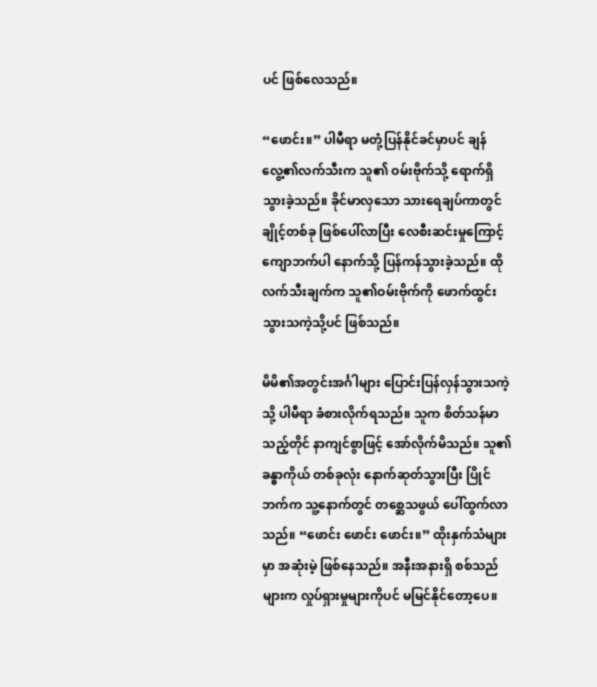ပင် ဖြစ်လေသည်။

“ဖောင်း။” ပါမီရာ မတုံ့ပြန်နိုင်ခင်မှာပင် ချန်လွေ့၏လက်သီးက သူ၏ ဝမ်းဗိုက်သို့ ရောက်ရှိသွားခဲ့သည်။ ခိုင်မာလှသော သားရေချပ်ကာတွင် ချိုင့်တစ်ခု ဖြစ်ပေါ်လာပြီး လေစီးဆင်းမှုကြောင့် ကျောဘက်ပါ နောက်သို့ ပြန်ကန်သွားခဲ့သည်။ ထိုလက်သီးချက်က သူ၏ဝမ်းဗိုက်ကို ဖောက်ထွင်းသွားသကဲ့သို့ပင် ဖြစ်သည်။

မိမိ၏အတွင်းအင်္ဂါများ ပြောင်းပြန်လှန်သွားသကဲ့သို့ ပါမီရာ ခံစားလိုက်ရသည်။ သူက စိတ်သန်မာသည့်တိုင် နာကျင်စွာဖြင့် အော်လိုက်မိသည်။ သူ၏ခန္ဓာကိုယ် တစ်ခုလုံး နောက်ဆုတ်သွားပြီး ပြိုင်ဘက်က သူ့နောက်တွင် တစ္ဆေသဖွယ်‌ ပေါ်ထွက်လာသည်။ “ဖောင်း ဖောင်း ဖောင်း။” ထိုးနှက်သံများမှာ အဆုံးမဲ့ ဖြစ်နေသည်။ အနီးအနားရှိ စစ်သည်များက လှုပ်ရှားမှုများကိုပင် မမြင်နိုင်တော့ပေ။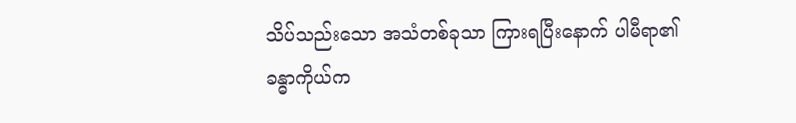သိပ်သည်းသော အသံတစ်ခုသာ ကြားရပြီးနောက် ပါမီရာ၏ခန္ဓာကိုယ်က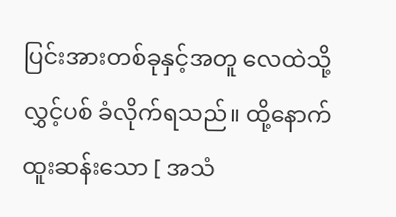ပြင်းအားတစ်ခုနှင့်အတူ လေထဲသို့ လွှင့်ပစ် ခံလိုက်ရသည်။ ထို့နောက် ထူးဆန်းသော [ အသံ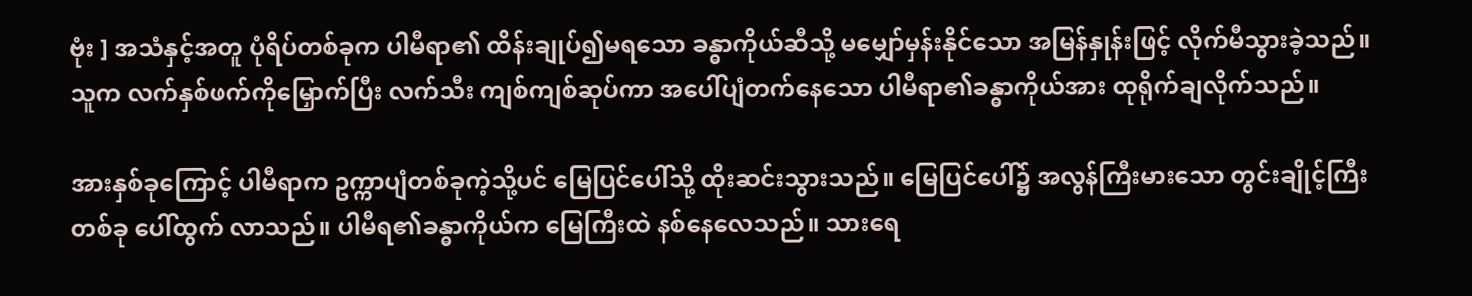ဗုံး ] အသံနှင့်အတူ ပုံရိပ်တစ်ခုက ပါမီရာ၏ ထိန်းချုပ်၍မရသော ခန္ဓာကိုယ်ဆီသို့ ‌မမျှော်မှန်းနိုင်သော အမြန်နှုန်းဖြင့် လိုက်မီသွားခဲ့သည်။ သူက လက်နှစ်ဖက်ကိုမြှောက်ပြီး လက်သီး ကျစ်ကျစ်ဆုပ်ကာ အပေါ်ပျံတက်နေသော ပါမီရာ၏ခန္ဓာကိုယ်အား ထုရိုက်ချလိုက်သည်။

အားနှစ်ခုကြောင့် ပါမီရာက ဥက္ကာပျံတစ်ခုကဲ့သို့ပင် မြေပြင်ပေါ်သို့ ထိုးဆင်းသွားသည်။ မြေပြင်ပေါ်၌ အလွန်ကြီးမားသော တွင်းချိုင့်ကြီးတစ်ခု ပေါ်ထွက် လာသည်။ ပါမီရ၏ခန္ဓာကိုယ်က မြေကြီးထဲ နစ်နေလေသည်။ သားရေ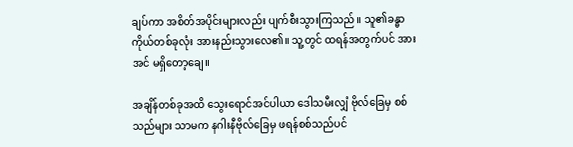ချပ်ကာ အစိတ်အပိုင်းများလည်း ပျက်စီးသွားကြသည်။ သူ၏ခန္ဓာကိုယ်တစ်ခုလုံး အားနည်းသွားလေ၏။ သူ့တွင် ထရန်အတွက်ပင် အားအင် မရှိတော့ချေ။

အချိန်တစ်ခုအထိ သွေးရောင်အင်ပါယာ ဒေါသမီးလျှံ ဗိုလ်ခြေမှ စစ်သည်များ သာမက နဂါးနီဗိုလ်ခြေမှ ဖရန်စစ်သည်ပင်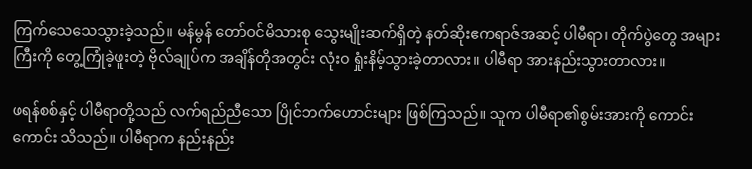ကြက်သေသေသွားခဲ့သည်။ မန်မွန် တော်ဝင်မိသားစု သွေးမျိုးဆက်ရှိတဲ့ နတ်ဆိုးဧကရာဇ်အဆင့် ပါမီရာ၊ တိုက်ပွဲတွေ အများကြီးကို တွေ့ကြုံခဲ့ဖူးတဲ့ ဗိုလ်ချုပ်က အချိန်တိုအတွင်း လုံးဝ ရှုံးနိမ့်သွားခဲ့တာလား။ ပါမီရာ အားနည်းသွားတာလား။

ဖရန်စစ်နှင့် ပါမီရာတို့သည် လက်ရည်ညီသော ပြိုင်ဘက်ဟောင်းများ ဖြစ်ကြသည်။ သူက ပါမီရာ၏စွမ်းအားကို ကောင်းကောင်း သိသည်။ ပါမီရာက နည်းနည်း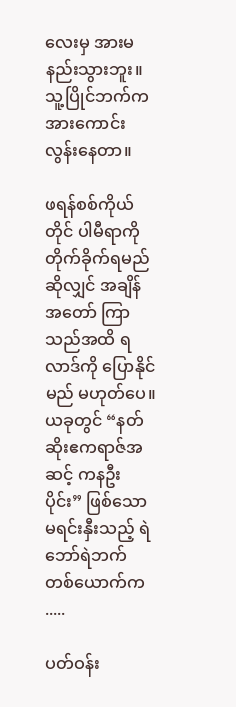လေးမှ အားမနည်းသွားဘူး။ သူ့ပြိုင်ဘက်က အားကောင်းလွန်းနေတာ။

ဖရန်စစ်ကိုယ်တိုင် ပါမီရာကို တိုက်ခိုက်ရမည်ဆိုလျှင် အချိန်အတော် ကြာသည်အထိ ရလာဒ်ကို ပြောနိုင်မည် မဟုတ်ပေ။ ယခုတွင် “နတ်ဆိုးဧကရာဇ်အဆင့် ကနဦးပိုင်း” ဖြစ်သော မရင်းနှီးသည့် ရဲဘော်ရဲဘက် တစ်ယောက်က .....

ပတ်ဝန်း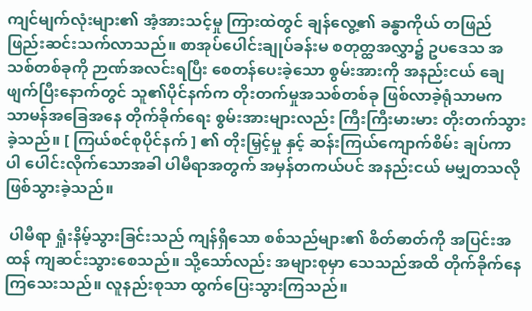ကျင်မျက်လုံးများ၏ အံ့အားသင့်မှု ကြားထဲတွင် ချန်လွေ့၏ ခန္ဓာကိုယ် တဖြည်ဖြည်းဆင်းသက်လာသည်။ စာအုပ်ပေါင်းချုပ်ခန်းမ စတုတ္ထအလွှာ၌ ဥပဒေသ အသစ်တစ်ခုကို ဉာဏ်အလင်းရပြီး စေတန်ပေးခဲ့သော စွမ်းအားကို အနည်းငယ် ချေဖျက်ပြီးနောက်တွင် သူ၏ပိုင်နက်က တိုးတက်မှုအသစ်တစ်ခု ဖြစ်လာခဲ့ရုံသာမက သာမန်အခြေအနေ တိုက်ခိုက်ရေး စွမ်းအားများလည်း ကြီးကြီးမားမား တိုးတက်သွားခဲ့သည်။ [ ကြယ်စင်စုပိုင်နက် ] ၏ တိုးမြှင့်မှု နှင့် ဆန်းကြယ်ကျောက်စိမ်း ချပ်ကာပါ ပေါင်းလိုက်သောအခါ ပါမီရာအတွက် အမှန်တကယ်ပင် အနည်းငယ် မမျှတသလို ဖြစ်သွားခဲ့သည်။

 ပါမီရာ ရှုံးနိမ့်သွားခြင်းသည် ကျန်ရှိသော စစ်သည်များ၏ စိတ်ဓာတ်ကို အပြင်းအထန် ကျဆင်းသွားစေသည်။ သို့သော်လည်း အများစုမှာ သေသည်အထိ တိုက်ခိုက်နေကြသေးသည်။ လူနည်းစုသာ ထွက်ပြေးသွားကြသည်။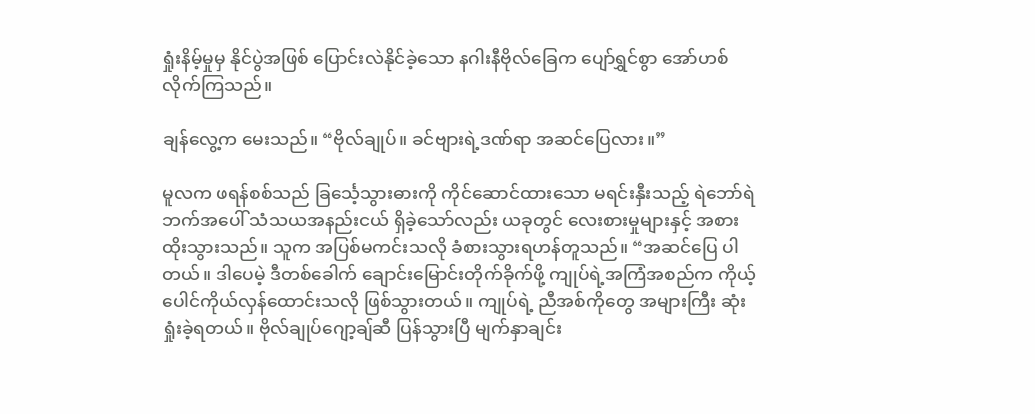ရှုံးနိမ့်မှုမှ နိုင်ပွဲအဖြစ် ပြောင်းလဲနိုင်ခဲ့သော နဂါးနီဗိုလ်ခြေက ပျော်ရွှင်စွာ အော်ဟစ်လိုက်ကြသည်။

ချန်လွေ့က မေးသည်။ “ဗိုလ်ချုပ်။ ခင်ဗျားရဲ့ဒဏ်ရာ အဆင်ပြေလား။”

မူလက ဖရန်စစ်သည် ခြင်္သေ့သွားဓားကို ကိုင်ဆောင်ထားသော မရင်းနှီးသည့် ရဲဘော်ရဲဘက်အပေါ် သံသယအနည်းငယ် ရှိခဲ့သော်လည်း ယခုတွင် လေးစားမှုများနှင့် အစားထိုးသွားသည်။ သူက အပြစ်မကင်းသလို ခံစားသွားရဟန်တူသည်။ “အဆင်ပြေ ပါတယ်။ ဒါပေမဲ့ ဒီတစ်ခေါက် ချောင်းမြောင်းတိုက်ခိုက်ဖို့ ကျုပ်ရဲ့အကြံအစည်က ကိုယ့်ပေါင်ကိုယ်လှန်ထောင်းသလို ဖြစ်သွားတယ်။ ကျုပ်ရဲ့ ညီအစ်ကိုတွေ အများကြီး ဆုံးရှုံးခဲ့ရတယ်။ ဗိုလ်ချုပ်ဂျော့ချ်ဆီ ပြန်သွားပြီ မျက်နှာချင်း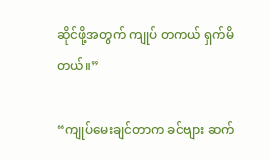ဆိုင်ဖို့အတွက် ကျုပ် တကယ် ရှက်မိတယ်။”

“ကျုပ်မေးချင်တာက ခင်ဗျား ဆက်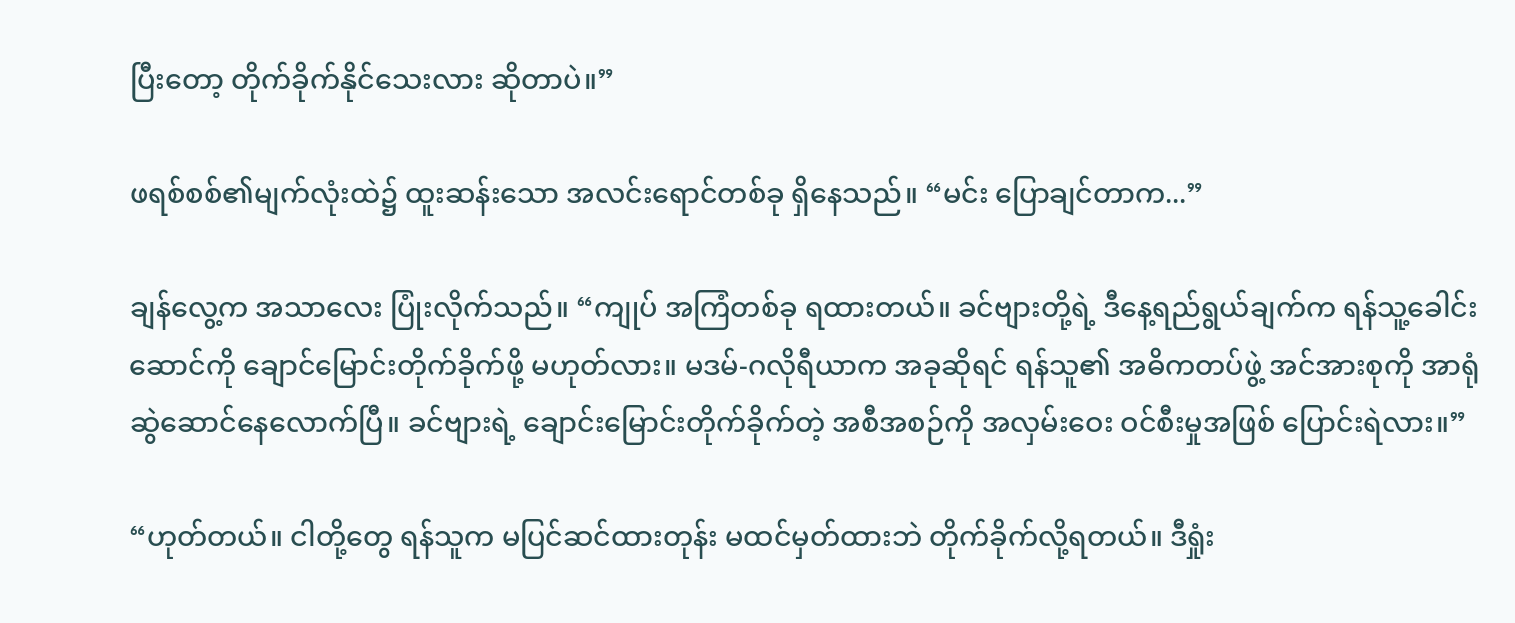ပြီးတော့ တိုက်ခိုက်နိုင်သေးလား ဆိုတာပဲ။”

ဖရစ်စစ်၏မျက်လုံးထဲ၌ ထူးဆန်းသော အလင်းရောင်တစ်ခု ရှိနေသည်။ “မင်း ပြောချင်တာက...”

ချန်လွေ့က အသာလေး ပြုံးလိုက်သည်။ “ကျုပ် အကြံတစ်ခု ရထားတယ်။ ခင်ဗျားတို့ရဲ့ ဒီနေ့ရည်ရွယ်ချက်က ရန်သူ့ခေါင်းဆောင်ကို ချောင်‌မြောင်းတိုက်ခိုက်ဖို့ မဟုတ်လား။ မဒမ်-ဂလိုရီယာက အခုဆိုရင် ရန်သူ၏ အဓိကတပ်ဖွဲ့ အင်အားစုကို အာရုံဆွဲဆောင်နေလောက်ပြီ။ ခင်ဗျားရဲ့ ချောင်းမြောင်းတိုက်ခိုက်တဲ့ အစီအစဉ်ကို အလှမ်းဝေး ဝင်စီးမှုအဖြစ် ပြောင်းရဲလား။”

“ဟုတ်တယ်။ ငါတို့တွေ ရန်သူက မပြင်ဆင်ထားတုန်း မထင်မှတ်ထားဘဲ တိုက်ခိုက်လို့ရတယ်။ ဒီရှုံး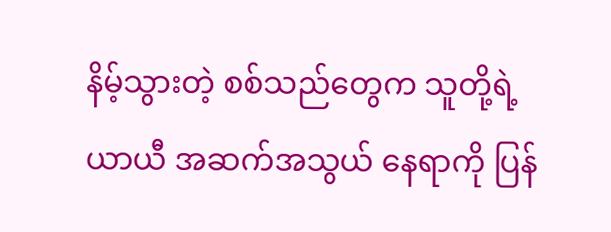နိမ့်သွားတဲ့ စစ်သည်တွေက သူတို့ရဲ့ ယာယီ အဆက်အသွယ် နေရာကို ပြန်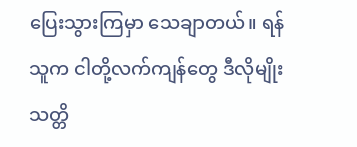ပြေးသွားကြမှာ သေချာတယ်။ ရန်သူက ငါတို့လက်ကျန်တွေ ဒီလိုမျိုး သတ္တိ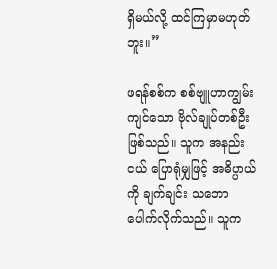ရှိမယ်လို့ ထင်ကြမှာမဟုတ်ဘူး။”

ဖရန်စစ်က စစ်ဗျူဟာကျွမ်းကျင်သော ဗိုလ်ချုပ်တစ်ဦး ဖြစ်သည်။ သူက အနည်းငယ် ပြောရုံမျှဖြင့် အဓိပ္ပာယ်ကို ချက်ချင်း သဘောပေါက်လိုက်သည်။ သူက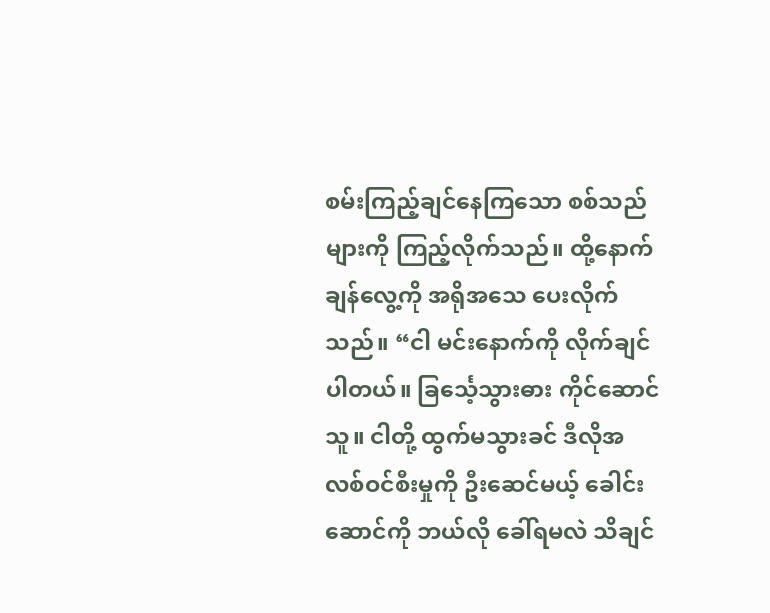စမ်းကြည့်ချင်နေကြသော စစ်သည်များကို ကြည့်လိုက်သည်။ ထို့နောက် ချန်လွေ့ကို အရိုအသေ ပေးလိုက်သည်။ “ငါ မင်းနောက်ကို လိုက်ချင်ပါတယ်။ ခြင်္သေ့သွားဓား ကိုင်ဆောင်သူ။ ငါတို့ ထွက်မသွားခင် ဒီလိုအလစ်ဝင်စီးမှုကို ဦးဆေင်မယ့် ခေါင်းဆောင်ကို ဘယ်လို ခေါ်ရမလဲ သိချင်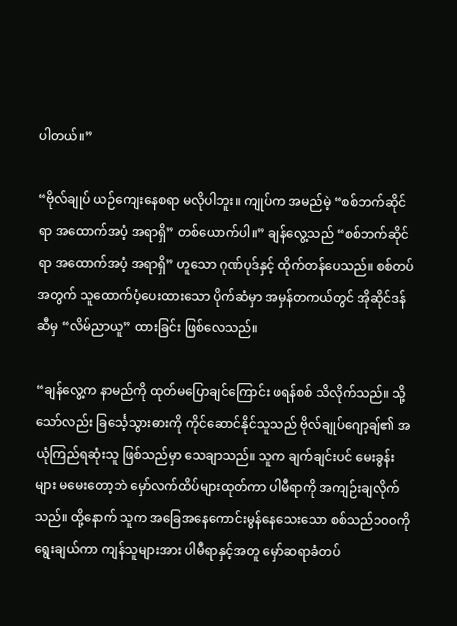ပါတယ်။”

“ဗိုလ်ချုပ် ယဉ်ကျေးနေစရာ မလိုပါဘူး။ ကျုပ်က အမည်မဲ့ “စစ်ဘက်ဆိုင်ရာ အထောက်အပံ့ အရာရှိ” တစ်ယောက်ပါ။” ချန်လွေ့သည် “စစ်ဘက်ဆိုင်ရာ အထောက်အပံ့ အရာရှိ” ဟူသော ဂုဏ်ပုဒ်နှင့် ထိုက်တန်ပေသည်။ စစ်တပ်အတွက် သူထောက်ပံ့ပေးထားသော ပိုက်ဆံမှာ အမှန်တကယ်တွင် အိုဆိုင်ဒန်ဆီမှ “လိမ်ညာယူ” ထားခြင်း ဖြစ်လေသည်။

“ချန်လွေ့က နာမည်ကို ထုတ်မပြောချင်ကြောင်း ဖရန်စစ် သိလိုက်သည်။ သို့သော်လည်း ခြင်္သေ့သွားဓားကို ကိုင်ဆောင်နိုင်သူသည် ဗိုလ်ချုပ်ဂျော့ချ်၏ အယုံကြည်ရဆုံးသူ ဖြစ်သည်မှာ သေချာသည်။ သူက ချက်ချင်းပင် မေးခွန်းများ မမေးတော့ဘဲ မှော်လက်ထိပ်များထုတ်ကာ ပါမီရာကို အကျဉ်းချလိုက်သည်။ ထို့နောက် သူက အခြေအနေကောင်းမွန်နေသေးသော စစ်သည်၁၀၀ကို ရွေးချယ်ကာ ကျန်သူများအား ပါမီရာနှင့်အတူ မှော်ဆရာခံတပ်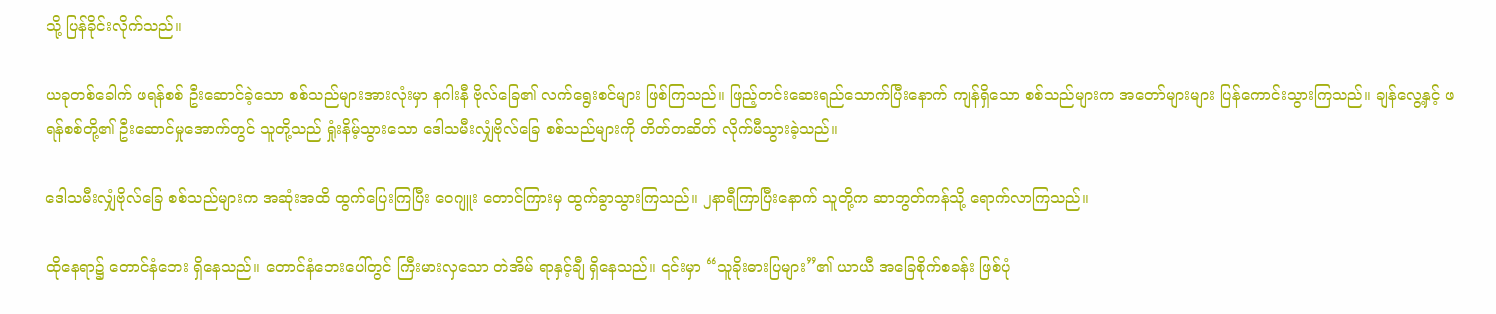သို့ ပြန်ခိုင်းလိုက်သည်။

ယခုတစ်ခေါက် ဖရန်စစ် ဦးဆောင်ခဲ့သော စစ်သည်များအားလုံးမှာ နဂါးနီ ဗိုလ်ခြေ၏ လက်ရွေးစင်များ ဖြစ်ကြသည်။ ဖြည့်တင်းဆေးရည်သောက်ပြီးနောက် ကျန်ရှိသော စစ်သည်များက အတော်များများ ပြန်ကောင်းသွားကြသည်။ ချန်လွေ့နှင့် ဖရန်စစ်တို့၏ ဦးဆောင်မှုအောက်တွင် သူတို့သည် ရှုံးနိမ့်သွားသော ဒေါသမီးလျှံဗိုလ်ခြေ စစ်သည်များကို တိတ်တဆိတ် လိုက်မီသွားခဲ့သည်။

ဒေါသမီးလျှံဗိုလ်ခြေ စစ်သည်များက အဆုံးအထိ ထွက်ပြေးကြပြီး ဝေဂျူး တောင်ကြားမှ ထွက်ခွာသွားကြသည်။ ၂နာရီကြာပြီးနောက် သူတို့က ဆာဘွတ်ကန်သို့ ရောက်လာကြသည်။

ထိုနေရာ၌ တောင်နံဘေး ရှိနေသည်။ တောင်နံဘေးပေါ်တွင် ကြီးမားလှသော တဲအိမ် ရာနှင့်ချီ ရှိနေသည်။ ၎င်းမှာ “သူခိုးဓားပြများ”၏ ယာယီ အခြေစိုက်စခန်း ဖြစ်ပုံ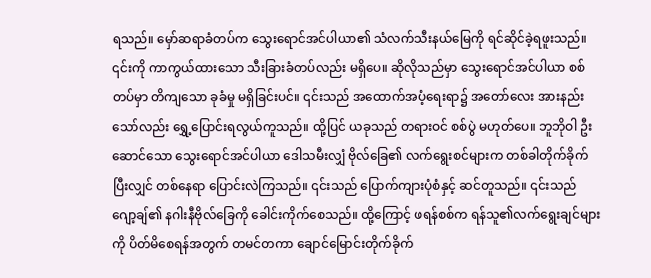ရသည်။ မှော်ဆရာခံတပ်က သွေးရောင်အင်ပါယာ၏ သံလက်သီးနယ်မြေကို ရင်ဆိုင်ခဲ့ရဖူးသည်။ ၎င်းကို ကာကွယ်ထားသော သီးခြားခံတပ်လည်း မရှိပေ။ ဆိုလိုသည်မှာ သွေးရောင်အင်ပါယာ စစ်တပ်မှာ တိကျသော ခုခံမှု မရှိခြင်းပင်။ ၎င်းသည် အထောက်အပံ့ရေးရာ၌ အတော်လေး အားနည်းသော်လည်း ရွှေ့‌ပြောင်းရလွယ်ကူသည်။ ထို့ပြင် ယခုသည် တရားဝင် စစ်ပွဲ မဟုတ်ပေ။ ဘူဘိုဝါ ဦးဆောင်သော သွေးရောင်အင်ပါယာ ဒေါသမီးလျှံ ဗိုလ်ခြေ၏ လက်ရွေးစင်များက တစ်ခါတိုက်ခိုက်ပြီးလျှင် တစ်နေရာ ပြောင်းလဲကြသည်။ ၎င်းသည် ပြောက်ကျားပုံစံနှင့် ဆင်တူသည်။ ၎င်းသည် ဂျော့ချ်၏ နဂါးနီဗိုလ်ခြေကို ခေါင်းကိုက်စေသည်။ ထို့ကြောင့် ဖရန်စစ်က ရန်သူ၏လက်ရွေးချင်များကို ပိတ်မိစေရန်အတွက် တမင်တကာ ချောင်မြောင်းတိုက်ခိုက်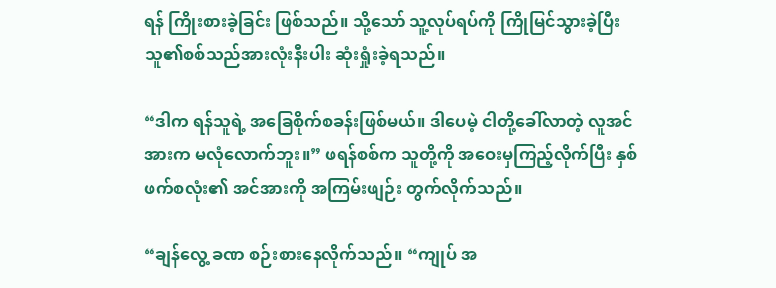ရန် ကြိုးစားခဲ့ခြင်း ဖြစ်သည်။ သို့သော် သူ့လုပ်ရပ်ကို ကြိုမြင်သွားခဲ့ပြီး သူ၏စစ်သည်အားလုံးနီးပါး ဆုံးရှုံးခဲ့ရသည်။

“ဒါက ရန်သူရဲ့ အခြေစိုက်စခန်းဖြစ်မယ်။ ဒါပေမဲ့ ငါတို့ခေါ်လာတဲ့ လူအင်အားက မလုံလောက်ဘူး။” ဖရန်စစ်က သူတို့ကို အဝေးမှကြည့်လိုက်ပြီး နှစ်ဖက်စလုံး၏ အင်အားကို အကြမ်းဖျဉ်း တွက်လိုက်သည်။

“ချန်လွေ့ ခဏ စဉ်းစားနေလိုက်သည်။ “ကျုပ် အ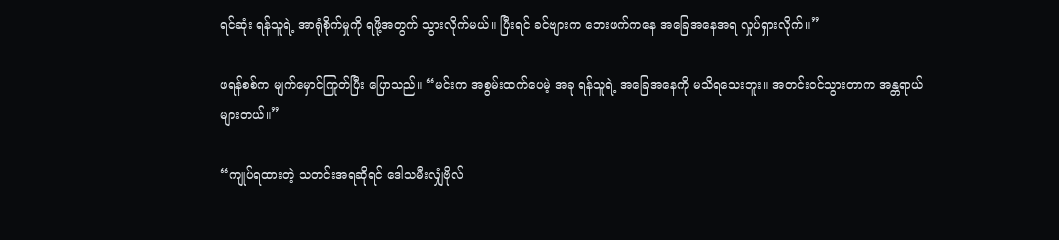ရင်ဆုံး ရန်သူရဲ့ အာရုံစိုက်မှုကို ရဖို့အတွက် သွားလိုက်မယ်။ ပြီးရင် ခင်ဗျားက ဘေးဖက်ကနေ အခြေအနေအရ လှုပ်ရှားလိုက်။”

ဖရန်စစ်က မျက်မှောင်ကြုတ်ပြီး ပြောသည်။ “မင်းက အစွမ်းထက်ပေမဲ့ အခု ရန်သူရဲ့ အခြေအနေကို မသိရသေးဘူး။ အတင်းဝင်သွားတာက အန္တရာယ်များတယ်။”

“ကျုပ်ရထားတဲ့ သတင်းအရဆိုရင် ဒေါသမီးလျှံဗိုလ်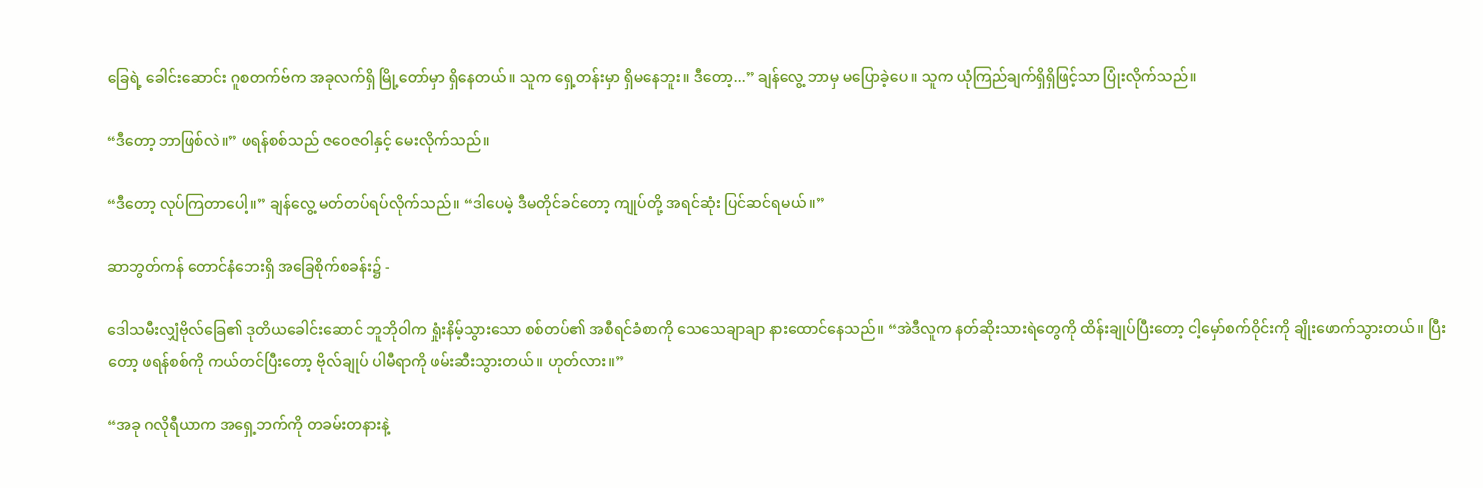ခြေရဲ့ ခေါင်းဆောင်း ဂူစတက်ဗ်က အခုလက်ရှိ မြို့တော်မှာ ရှိနေတယ်။ သူက ရှေ့တန်းမှာ ရှိမနေဘူး။ ဒီတော့...” ချန်လွေ့ ဘာမှ မပြောခဲ့ပေ။ သူက ယုံကြည်ချက်ရှိရှိဖြင့်သာ ပြုံးလိုက်သည်။

“ဒီတော့ ဘာဖြစ်လဲ။” ဖရန်စစ်သည် ဇဝေဇဝါနှင့် မေးလိုက်သည်။

“ဒီတော့ လုပ်ကြတာပေါ့။” ချန်လွေ့ မတ်တပ်ရပ်လိုက်သည်။ “ဒါပေမဲ့ ဒီမတိုင်ခင်တော့ ကျုပ်တို့ အရင်ဆုံး ပြင်ဆင်ရမယ်။”

ဆာဘွတ်ကန် တောင်နံ‌ဘေးရှိ အခြေစိုက်စခန်း၌ -

ဒေါသမီးလျှံဗိုလ်ခြေ၏ ဒုတိယခေါင်းဆောင် ဘူဘိုဝါက ရှုံးနိမ့်သွားသော စစ်တပ်၏ အစီရင်ခံစာကို သေသေချာချာ နားထောင်နေသည်။ “အဲဒီလူက နတ်ဆိုးသားရဲတွေကို ထိန်းချုပ်ပြီးတော့ ငါ့မှော်စက်ဝိုင်းကို ချိုးဖောက်သွားတယ်။ ပြီးတော့ ဖရန်စစ်ကို ကယ်တင်ပြီးတော့ ဗိုလ်ချုပ် ပါမီရာကို ဖမ်းဆီးသွားတယ်။ ဟုတ်လား။”

“အခု ဂလိုရီယာက အရှေ့ဘက်ကို တခမ်းတနားနဲ့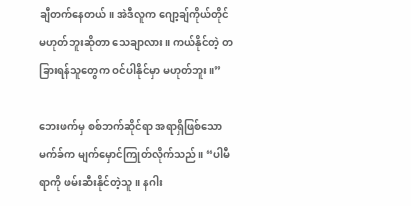ချီတက်နေတယ်။ အဲဒီလူက ဂျော့ချ်ကိုယ်တိုင် မဟုတ်ဘူးဆိုတာ သေချာလား။ ကယ်နိုင်တဲ့ တခြားရန်သူတွေက ဝင်ပါနိုင်မှာ မဟုတ်ဘူး။”

ဘေးဖက်မှ စစ်ဘက်ဆိုင်ရာ အရာရှိဖြစ်သော မက်ခ်က မျက်မှောင်ကြုတ်လိုက်သည်။ “ပါမီရာကို ဖမ်းဆီးနိုင်တဲ့သူ။ နဂါး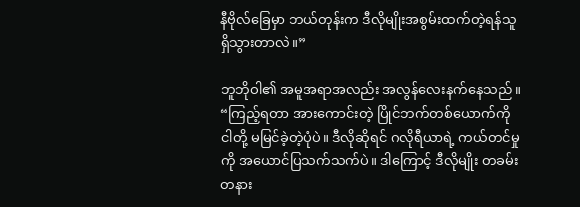နီဗိုလ်ခြေမှာ ဘယ်တုန်းက ဒီလိုမျိုးအစွမ်းထက်တဲ့ရန်သူ ရှိသွားတာလဲ။”

ဘူဘိုဝါ၏ အမူအရာအလည်း အလွန်လေးနက်နေသည်။ “ကြည့်ရတာ အားကောင်းတဲ့ ပြိုင်ဘက်တစ်ယောက်ကို ငါတို့ မမြင်ခဲ့တဲ့ပုံပဲ။ ဒီလိုဆိုရင် ဂလိုရီယာရဲ့ ကယ်တင်မှုကို အယောင်ပြသက်သက်ပဲ။ ဒါကြောင့် ဒီလိုမျိုး တခမ်းတနား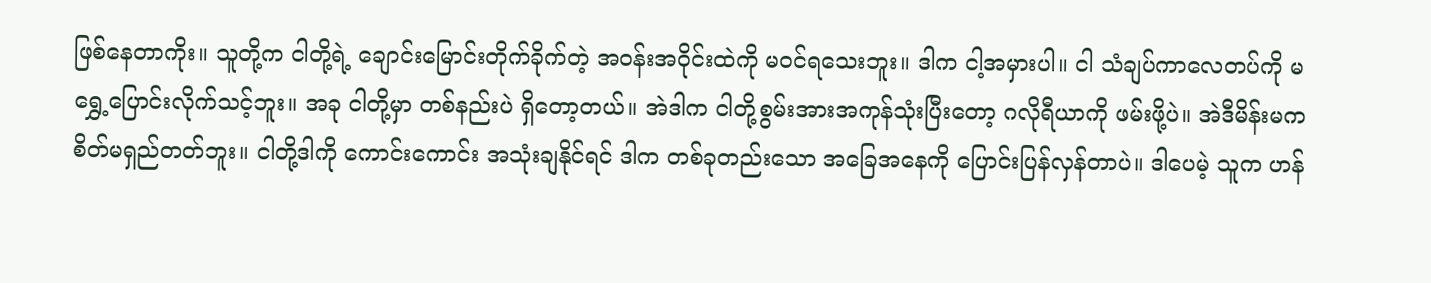ဖြစ်နေတာကိုး။ သူတို့က ငါတို့ရဲ့ ချောင်းမြောင်းတိုက်ခိုက်တဲ့ အဝန်းအဝိုင်းထဲကို မဝင်ရသေးဘူး။ ဒါက ငါ့အမှားပါ။ ငါ သံချပ်ကာလေတပ်ကို မရွှေ့ပြောင်းလိုက်သင့်ဘူး။ အခု ငါတို့မှာ တစ်နည်းပဲ ရှိတော့တယ်။ အဲဒါက ငါတို့စွမ်းအားအကုန်သုံးပြီးတော့ ဂလိုရီယာကို ဖမ်းဖို့ပဲ။ အဲဒီမိန်းမက စိတ်မရှည်တတ်ဘူး။ ငါတို့ဒါကို ကောင်းကောင်း အသုံးချနိုင်ရင် ဒါက တစ်ခုတည်းသော အခြေအနေကို ပြောင်းပြန်လှန်တာပဲ။ ဒါပေမဲ့ သူက ဟန်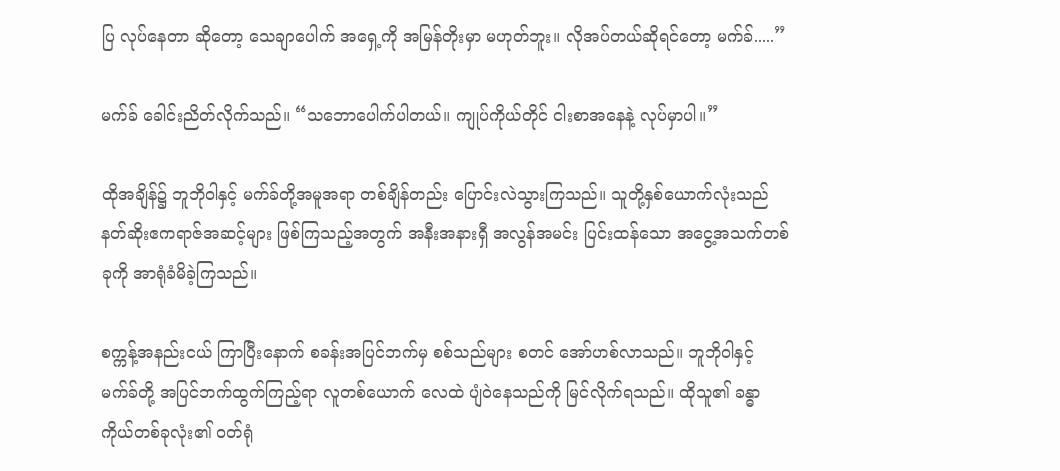ပြ လုပ်နေတာ ဆိုတော့ သေချာပေါက် အရှေ့ကို အမြန်တိုးမှာ မဟုတ်ဘူး။ လိုအပ်တယ်ဆိုရင်တော့ မက်ခ်.....”

မက်ခ် ခေါင်းညိတ်လိုက်သည်။ “သဘောပေါက်ပါတယ်။ ကျုပ်ကိုယ်တိုင် ငါးစာအနေနဲ့ လုပ်မှာပါ။”

ထိုအချိန်၌ ဘူဘိုဝါနှင့် မက်ခ်တို့အမူအရာ တစ်ချိန်တည်း ပြောင်းလဲသွားကြသည်။ သူတို့နှစ်ယောက်လုံးသည် နတ်ဆိုးဧကရာဇ်အဆင့်များ ဖြစ်ကြသည့်အတွက် အနီးအနားရှီ အလွန်အမင်း ပြင်းထန်သော အငွေ့အသက်တစ်ခုကို အာရုံခံမိခဲ့ကြသည်။

စက္ကန့်အနည်းငယ် ကြာပြီးနောက် စခန်းအပြင်ဘက်မှ စစ်သည်များ စတင် အော်ဟစ်လာသည်။ ဘူဘိုဝါနှင့် မက်ခ်တို့ အပြင်ဘက်ထွက်ကြည့်ရာ လူတစ်ယောက် လေထဲ ပျံဝဲနေသည်ကို မြင်လိုက်ရသည်။ ထိုသူ၏ ခန္ဓာကိုယ်တစ်ခုလုံး၏ ဝတ်ရုံ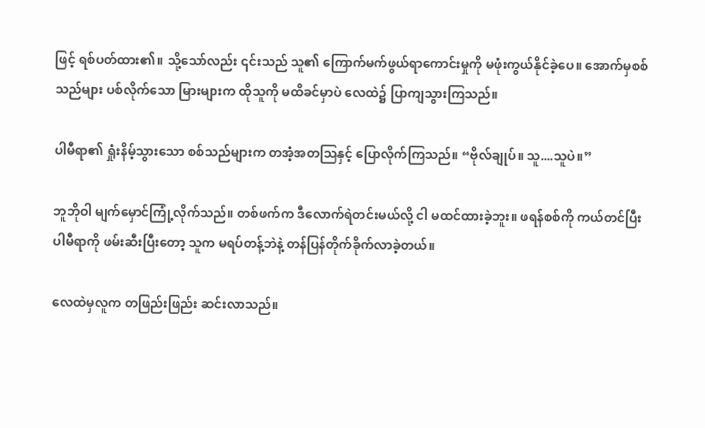ဖြင့် ရစ်ပတ်ထား၏။ သို့သော်လည်း ၎င်းသည် သူ၏ ကြောက်မက်ဖွယ်ရာကောင်းမှုကို မဖုံးကွယ်နိုင်ခဲ့ပေ။ အောက်မှစစ်သည်များ ပစ်လိုက်သော မြားများက ထိုသူကို မထိခင်မှာပဲ လေထဲ၌ ပြာကျသွားကြသည်။

ပါမီရာ၏ ရှုံးနိမ့်သွားသော စစ်သည်များက တအံ့အတသြနှင့် ပြောလိုက်ကြသည်။ “ဗိုလ်ချုပ်။ သူ....သူပဲ။”

ဘူဘိုဝါ မျက်မှောင်ကြုံ့လိုက်သည်။ တစ်ဖက်က ဒီလောက်ရဲတင်းမယ်လို့ ငါ မထင်ထားခဲ့ဘူး။ ဖရန်စစ်ကို ကယ်တင်ပြီး ပါမီရာကို ဖမ်းဆီးပြီးတော့ သူက မရပ်တန့်ဘဲနဲ့ တန်ပြန်တိုက်ခိုက်လာခဲ့တယ်။

လေထဲမှလူက တဖြည်းဖြည်း ဆင်းလာသည်။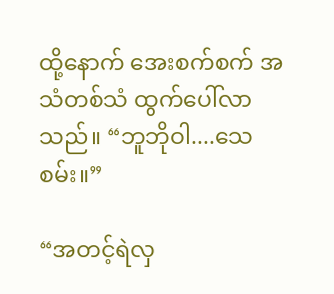ထို့နောက် အေးစက်စက် အသံတစ်သံ ထွက်ပေါ်လာသည်။ “ဘူဘိုဝါ....သေစမ်း။”

“အတင့်ရဲလှ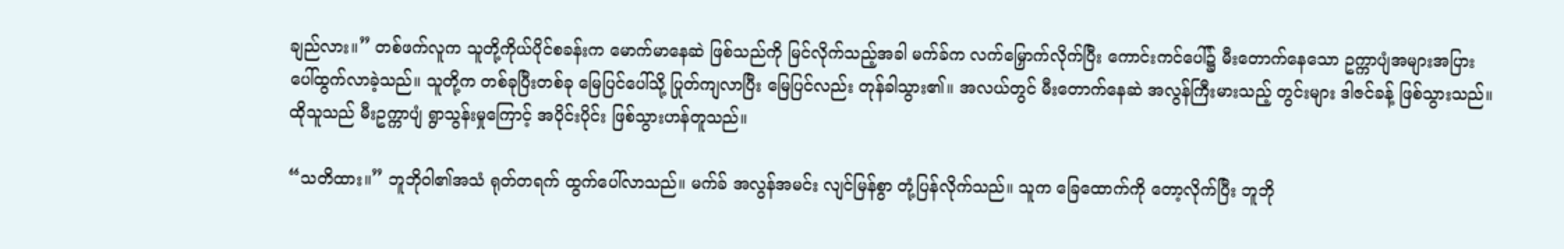ချည်လား။” တစ်ဖက်လူက သူတို့ကိုယ်ပိုင်စခန်းက မောက်မာနေဆဲ ဖြစ်သည်ကို မြင်လိုက်သည့်အခါ မက်ခ်က လက်မြှောက်လိုက်ပြီး ကောင်းကင်ပေါ်၌ မီးတောက်နေသော ဥက္ကာပျံအများအပြား ပေါ်ထွက်လာခဲ့သည်။ သူတို့က တစ်ခုပြီးတစ်ခု မြေပြင်ပေါ်သို့ ပြုတ်ကျလာပြီး မြေပြင်လည်း တုန်ခါသွား၏။ အလယ်တွင် မီးတောက်နေဆဲ အလွန်ကြီးမားသည့် တွင်းများ ဒါဇင်ခန့် ဖြစ်သွားသည်။ ထိုသူသည် မီးဥက္ကာပျံ ရွာသွန်းမှုကြောင့် အပိုင်းပိုင်း ဖြစ်သွားဟန်တူသည်။

“သတိထား။” ဘူဘိုဝါ၏အသံ ရုတ်တရက် ထွက်ပေါ်လာသည်။ မက်ခ် အလွန်အမင်း လျင်မြန်စွာ တုံ့ပြန်လိုက်သည်။ သူက ခြေထောက်ကို တော့လိုက်ပြီး ဘူဘို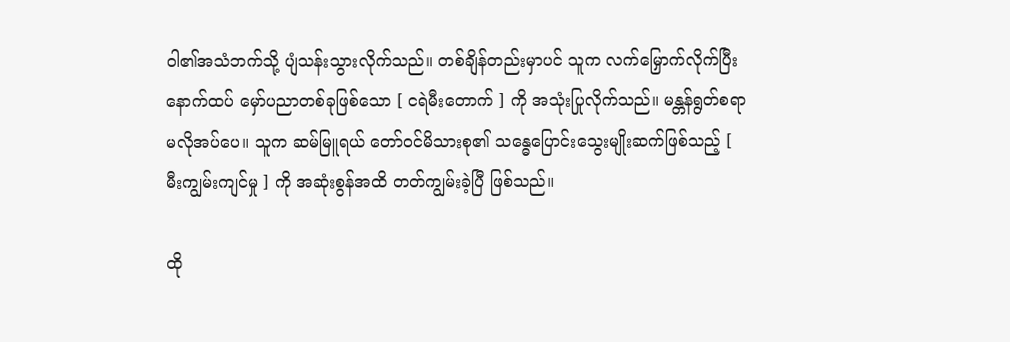ဝါ၏အသံဘက်သို့ ပျံသန်းသွားလိုက်သည်။ တစ်ချိန်တည်းမှာပင် သူက လက်မြှောက်လိုက်ပြီး နောက်ထပ် မှော်ပညာတစ်ခုဖြစ်သော [ ငရဲမီးတောက် ] ကို အသုံးပြုလိုက်သည်။ မန္တန်ရွတ်စရာ မလိုအပ်ပေ။ သူက ဆမ်မြူရယ် တော်ဝင်မိသားစု၏ သန္ဓေပြောင်းသွေးမျိုးဆက်ဖြစ်သည့် [ မီးကျွမ်းကျင်မှု ] ကို အဆုံးစွန်အထိ တတ်ကျွမ်းခဲ့ပြီ ဖြစ်သည်။

ထို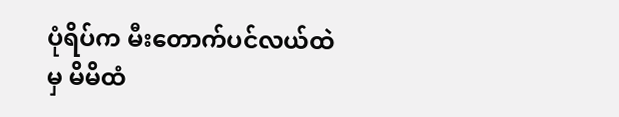ပုံရိပ်က မီးတောက်ပင်လယ်ထဲမှ မိမိထံ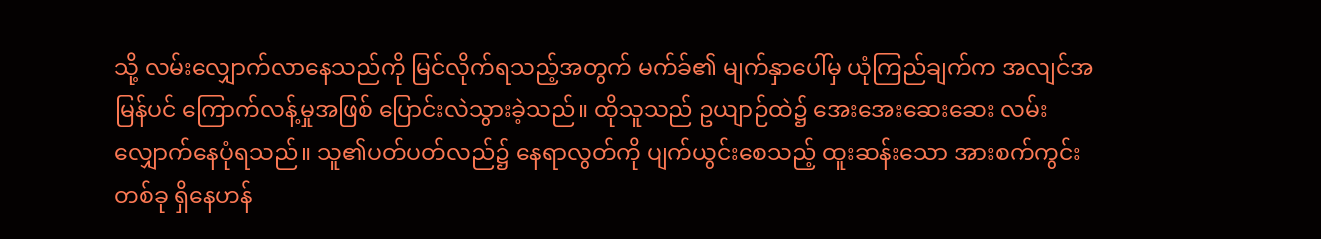သို့ လမ်းလျှောက်လာနေသည်ကို မြင်လိုက်ရသည့်အတွက် မက်ခ်၏ မျက်နှာပေါ်မှ ယုံကြည်ချက်က အလျင်အမြန်ပင် ကြောက်လန့်မှုအဖြစ် ပြောင်းလဲသွားခဲ့သည်။ ထိုသူသည် ဥယျာဉ်ထဲ၌ အေးအေးဆေးဆေး လမ်းလျှောက်နေပုံရသည်။ သူ၏ပတ်ပတ်လည်၌ နေရာလွတ်ကို ပျက်ယွင်းစေသည့် ထူးဆန်းသော အားစက်ကွင်းတစ်ခု ရှိနေဟန်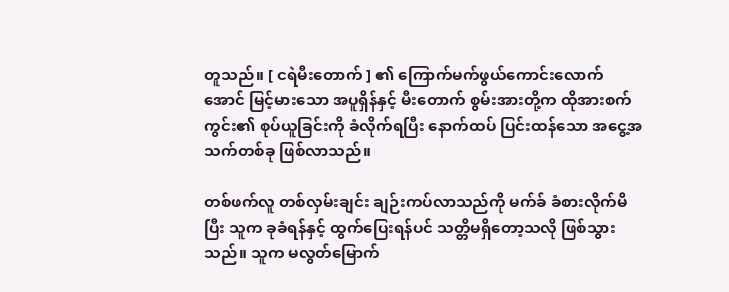တူသည်။ [ ငရဲမီးတောက် ] ၏ ကြောက်မက်ဖွယ်ကောင်းလောက်အောင် မြင့်မားသော အပူရှိန်နှင့် မီးတောက် စွမ်းအားတို့က ထိုအားစက်ကွင်း၏ စုပ်ယူခြင်းကို ခံလိုက်ရပြီး နောက်ထပ် ပြင်းထန်သော အငွေ့အသက်တစ်ခု ဖြစ်လာသည်။

တစ်ဖက်လူ တစ်လှမ်းချင်း ချဉ်းကပ်လာသည်ကို မက်ခ် ခံစားလိုက်မိပြီး သူက ခုခံရန်နှင့် ထွက်ပြေးရန်ပင် သတ္တိမရှိတော့သလို ဖြစ်သွားသည်။ သူက မလွတ်မြောက်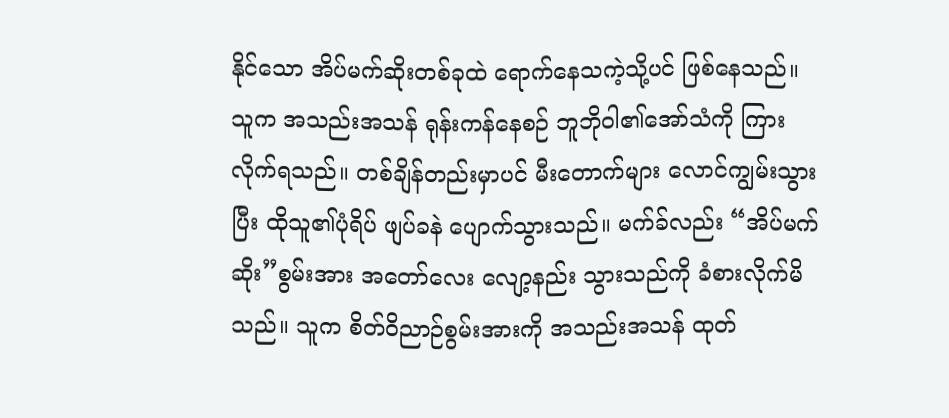နိုင်သော အိပ်မက်ဆိုးတစ်ခုထဲ ရောက်နေသကဲ့သို့ပင် ဖြစ်နေသည်။ သူက အသည်းအသန် ရုန်းကန်နေစဉ် ဘူဘိုဝါ၏အော်သံကို ကြားလိုက်ရသည်။ တစ်ချိန်တည်းမှာပင် မီးတောက်များ လောင်ကျွမ်းသွားပြီး ထိုသူ၏ပုံရိပ် ဖျပ်ခနဲ ပျောက်သွားသည်။ မက်ခ်လည်း “အိပ်မက်ဆိုး”စွမ်းအား အတော်လေး လျော့နည်း သွားသည်ကို ခံစားလိုက်မိသည်။ သူက စိတ်ဝိညာဉ်စွမ်းအားကို အသည်းအသန် ထုတ်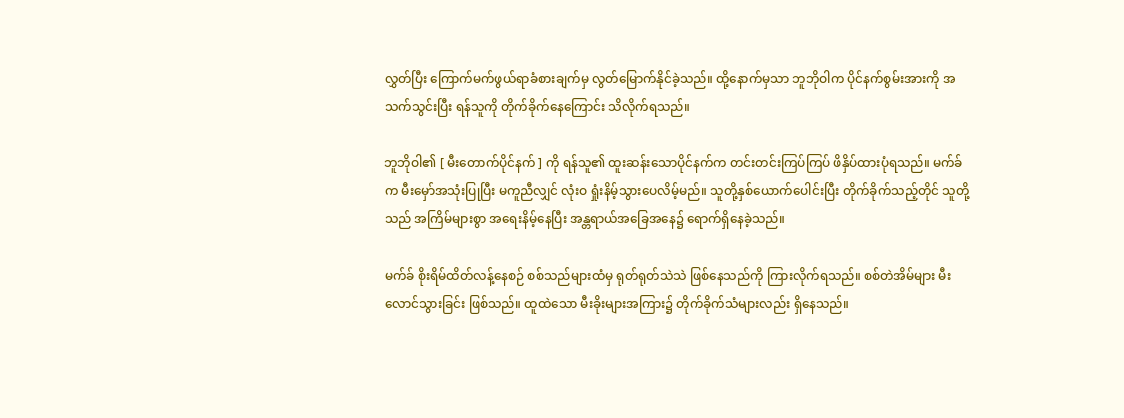လွှတ်ပြီး ကြောက်မက်ဖွယ်ရာခံစားချက်မှ လွတ်မြောက်နိုင်ခဲ့သည်။ ထို့နောက်မှသာ ဘူဘိုဝါက ပိုင်နက်စွမ်းအားကို အသက်သွင်းပြီး ရန်သူကို တိုက်ခိုက်နေကြောင်း သိလိုက်ရသည်။

ဘူဘိုဝါ၏ [ မီးတောက်ပိုင်နက် ] ကို ရန်သူ၏ ထူးဆန်းသောပိုင်နက်က တင်းတင်းကြပ်ကြပ် ဖိနှိပ်ထားပုံရသည်။ မက်ခ်က မီးမှော်အသုံးပြုပြီး မကူညီလျှင် လုံးဝ ရှုံးနိမ့်သွားပေလိမ့်မည်။ သူတို့နှစ်ယောက်ပေါင်းပြီး တိုက်ခိုက်သည့်တိုင် သူတို့သည် အကြိမ်များစွာ အရေးနိမ့်နေပြီး အန္တရာယ်အခြေအနေ၌ ရောက်ရှိနေခဲ့သည်။

မက်ခ် စိုးရိမ်ထိတ်လန့်နေစဉ် စစ်သည်များထံမှ ရုတ်ရုတ်သဲသဲ ဖြစ်နေသည်ကို ကြားလိုက်ရသည်။ စစ်တဲအိမ်များ မီးလောင်သွားခြင်း ဖြစ်သည်။ ထူထဲသော မီးခိုးများအကြား၌ တိုက်ခိုက်သံများလည်း ရှိနေသည်။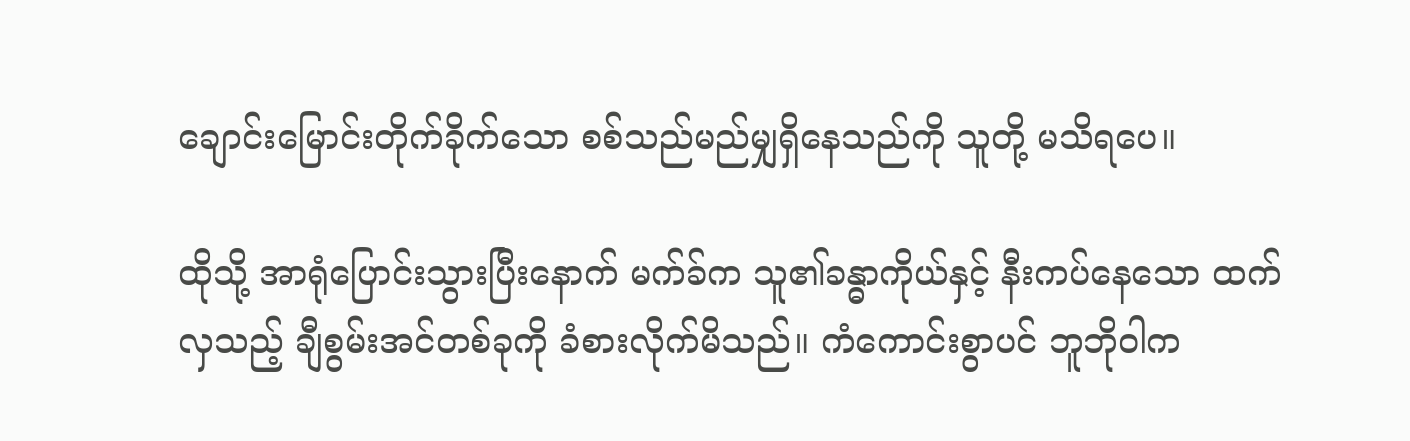ချောင်းမြောင်းတိုက်ခိုက်သော စစ်သည်မည်မျှရှိနေသည်ကို သူတို့ မသိရပေ။

ထိုသို့ အာရုံပြောင်းသွားပြီးနောက် မက်ခ်က သူ၏ခန္ဓာကိုယ်နှင့် နီးကပ်နေသော ထက်လှသည့် ချီစွမ်းအင်တစ်ခုကို ခံစားလိုက်မိသည်။ ကံကောင်းစွာပင် ဘူဘိုဝါက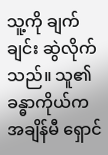သူ့ကို ချက်ချင်း ဆွဲလိုက်သည်။ သူ၏ခန္ဓာကိုယ်က အချိန်မီ ရှောင်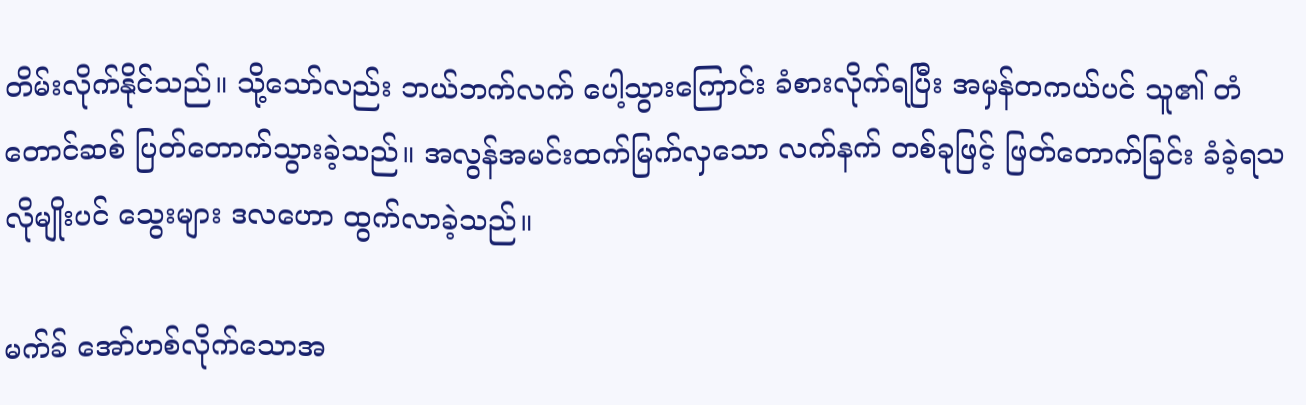တိမ်းလိုက်နိုင်သည်။ သို့သော်လည်း ဘယ်ဘက်လက် ပေါ့သွားကြောင်း ခံစားလိုက်ရပြီး အမှန်တကယ်ပင် သူ၏ တံတောင်ဆစ် ပြတ်တောက်သွားခဲ့သည်။ အလွန်အမင်းထက်မြက်လှသော လက်နက် တစ်ခုဖြင့် ဖြတ်တောက်ခြင်း ခံခဲ့ရသလိုမျိုးပင် သွေးများ ဒလဟော ထွက်လာခဲ့သည်။

မက်ခ် အော်ဟစ်လိုက်သောအ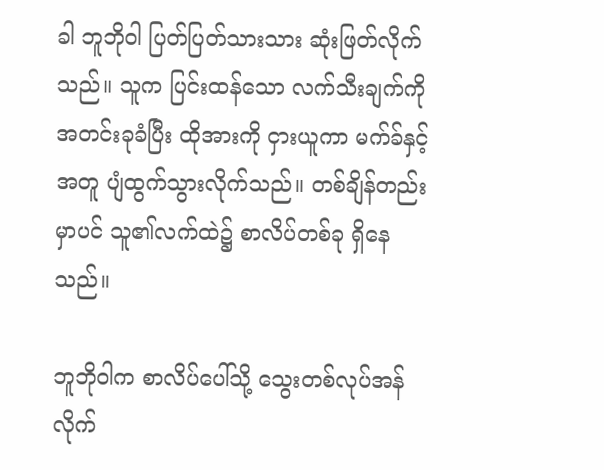ခါ ဘူဘိုဝါ ပြတ်ပြတ်သားသား ဆုံးဖြတ်လိုက်သည်။ သူက ပြင်းထန်သော လက်သီးချက်ကို အတင်းခုခံပြီး ထိုအားကို ငှားယူကာ မက်ခ်နှင့်အတူ ပျံထွက်သွားလိုက်သည်။ တစ်ချိန်တည်းမှာပင် သူ၏လက်ထဲ၌ စာလိပ်တစ်ခု ရှိနေသည်။

ဘူဘိုဝါက စာလိပ်ပေါ်သို့ သွေးတစ်လုပ်အန်လိုက်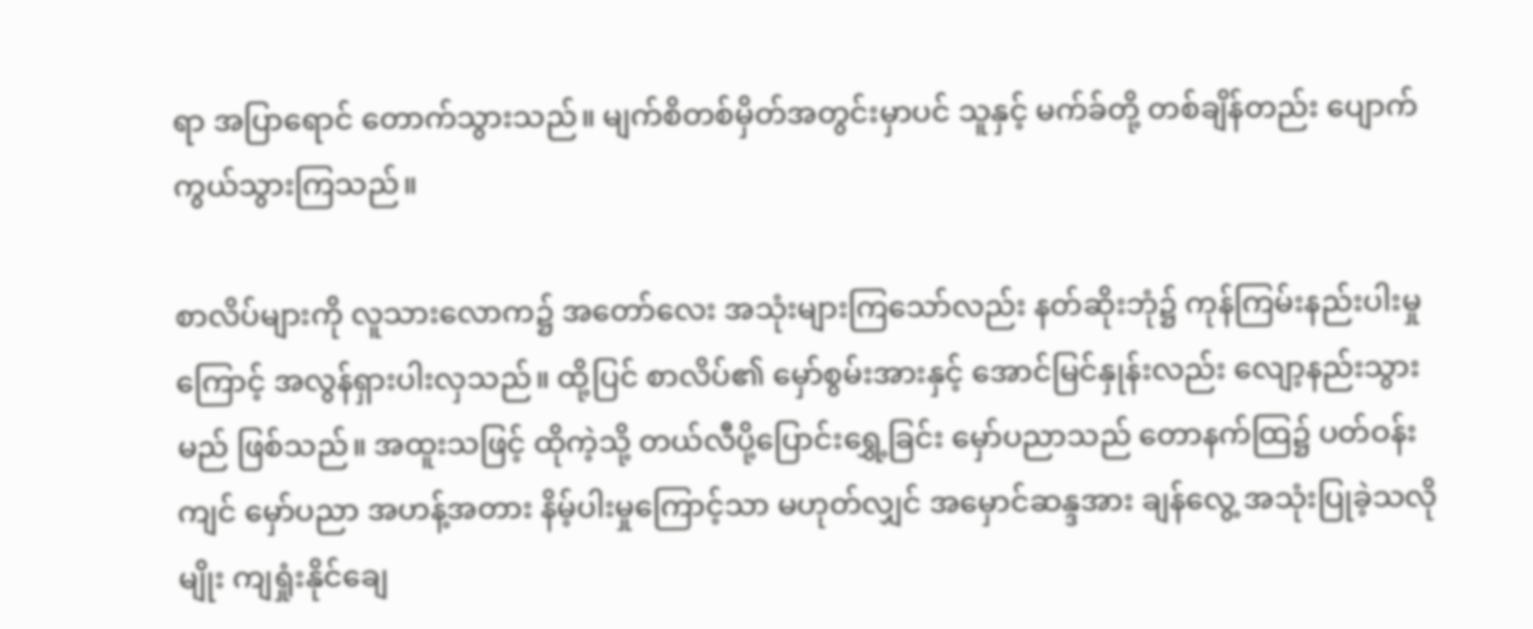ရာ အပြာရောင် တောက်သွားသည်။ မျက်စိတစ်မှိတ်အတွင်းမှာပင် သူနှင့် မက်ခ်တို့ တစ်ချိန်တည်း ပျောက်ကွယ်သွားကြသည်။

စာလိပ်များကို လူသားလောက၌ အတော်လေး အသုံးများကြသော်လည်း နတ်ဆိုးဘုံ၌ ကုန်ကြမ်းနည်းပါးမှုကြောင့် အလွန်ရှားပါးလှသည်။ ထို့ပြင် စာလိပ်၏ မှော်စွမ်းအားနှင့် အောင်မြင်နှုန်းလည်း လျော့နည်းသွားမည် ဖြစ်သည်။ အထူးသဖြင့် ထိုကဲ့သို့ တယ်လီပို့ပြောင်းရွှေ့ခြင်း မှော်ပညာသည် တောနက်ထြ၌ ပတ်ဝန်းကျင် မှော်ပညာ အဟန့်အတား နိမ့်ပါးမှုကြောင့်သာ မဟုတ်လျှင် အမှောင်ဆန္ဒအား ချန်လွေ့ အသုံးပြုခဲ့သလိုမျိုး ကျရှုံးနိုင်ချေ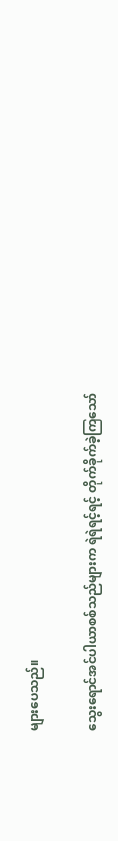များပေသည်။

သွေးရောင်အင်ပါယာစစ်သည်များက ရဲရဲရင့်ရင့် တိုက်ခိုက်ခဲ့ကြသော်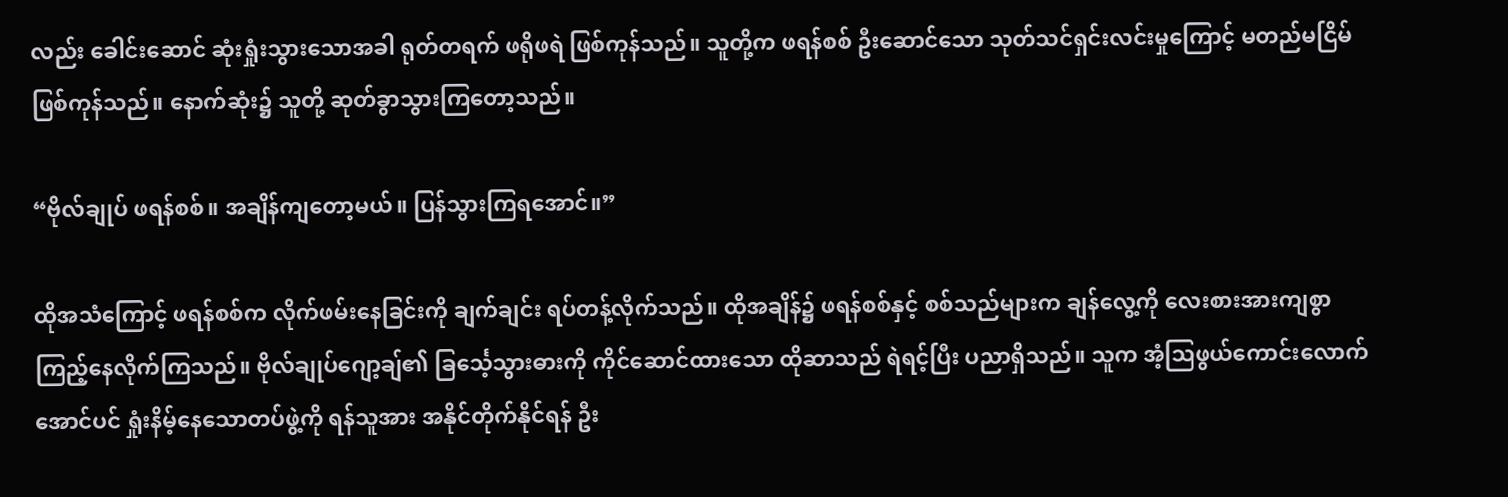လည်း ခေါင်းဆောင် ဆုံးရှုံးသွား‌သောအခါ ရုတ်တရက် ဖရိုဖရဲ ဖြစ်ကုန်သည်။ သူတို့က ဖရန်စစ် ဦးဆောင်သော သုတ်သင်ရှင်းလင်းမှုကြောင့် မတည်မငြိမ် ဖြစ်ကုန်သည်။ နောက်ဆုံး၌ သူတို့ ဆုတ်ခွာသွားကြတော့သည်။

“ဗိုလ်ချုပ် ဖရန်စစ်။ အချိန်ကျတော့မယ်။ ပြန်သွားကြရအောင်။”

ထိုအသံကြောင့် ဖရန်စစ်က လိုက်ဖမ်းနေခြင်းကို ချက်ချင်း ရပ်တန့်လိုက်သည်။ ထိုအချိန်၌ ဖရန်စစ်နှင့် စစ်သည်များက ချန်လွေ့ကို လေးစားအားကျစွာ ကြည့်နေလိုက်ကြသည်။ ဗိုလ်ချုပ်ဂျော့ချ်၏ ခြင်္သေ့သွားဓားကို ကိုင်ဆောင်ထားသော ထိုဆာသည် ရဲရင့်ပြီး ပညာရှိသည်။ သူက အံ့သြဖွယ်ကောင်းလောက်အောင်ပင် ရှုံးနိမ့်နေသောတပ်ဖွဲ့ကို ရန်သူအား အနိုင်တိုက်နိုင်ရန် ဦး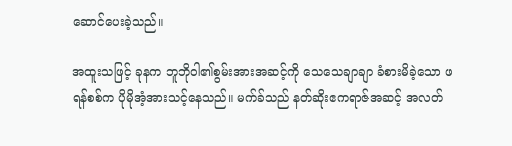ဆောင်ပေးခဲ့သည်။

အထူးသဖြင့် ခုနက ဘူဘိုဝါ၏စွမ်းအားအဆင့်ကို သေသေချာချာ ခံစားမိခဲ့သော ဖရန်စစ်က ပိုမိုအံ့အားသင့်နေသည်။ မက်ခ်သည် နတ်ဆိုးဧကရာဇ်အဆင့် အလတ်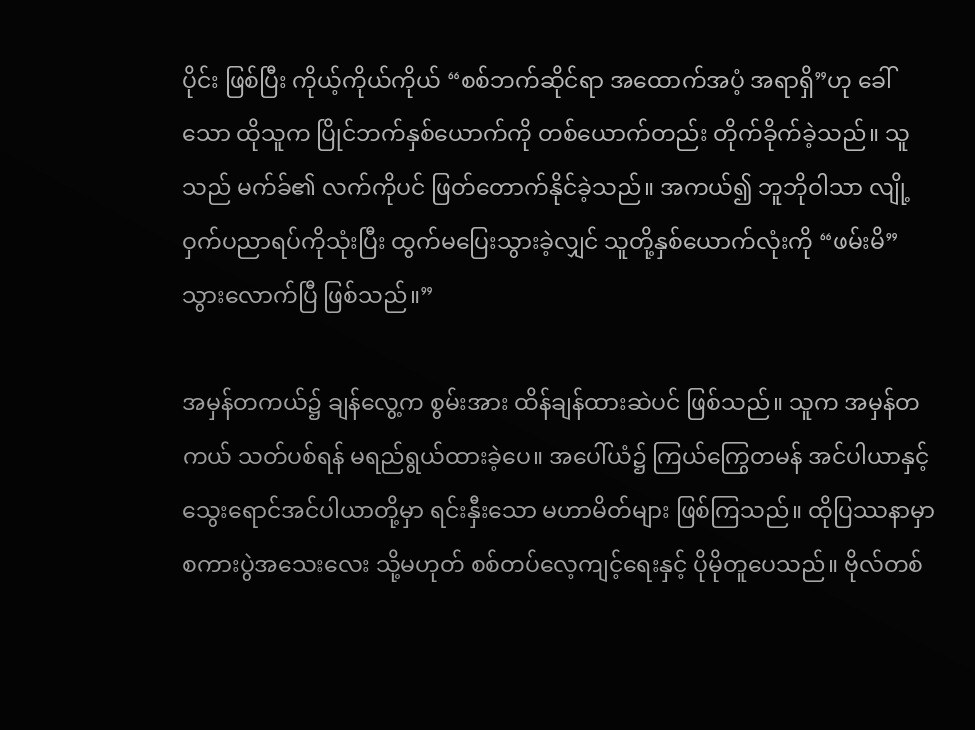ပိုင်း ဖြစ်ပြီး ကိုယ့်ကိုယ်ကိုယ် “စစ်ဘက်ဆိုင်ရာ အထောက်အပံ့ အရာရှိ”ဟု ခေါ်သော ထိုသူက ပြိုင်ဘက်နှစ်ယောက်ကို တစ်ယောက်တည်း တိုက်ခိုက်ခဲ့သည်။ သူသည် မက်ခ်၏ လက်ကိုပင် ဖြတ်တောက်နိုင်ခဲ့သည်။ အကယ်၍ ဘူဘိုဝါသာ လျို့ဝှက်ပညာရပ်ကိုသုံးပြီး ထွက်မပြေးသွားခဲ့လျှင် သူတို့နှစ်ယောက်လုံးကို “ဖမ်းမိ”သွားလောက်ပြီ ဖြစ်သည်။”

အမှန်တကယ်၌ ချန်လွေ့က စွမ်းအား ထိန်ချန်ထားဆဲပင် ဖြစ်သည်။ သူက အမှန်တကယ် သတ်ပစ်ရန် မရည်ရွယ်ထားခဲ့ပေ။ အပေါ်ယံ၌ ကြယ်ကြွေတမန် အင်ပါယာနှင့် သွေးရောင်အင်ပါယာတို့မှာ ရင်းနှီးသော မဟာမိတ်များ ဖြစ်ကြသည်။ ထိုပြဿနာမှာ စကားပွဲအသေးလေး သို့မဟုတ် စစ်တပ်လေ့ကျင့်ရေးနှင့် ပိုမိုတူပေသည်။ ဗိုလ်တစ်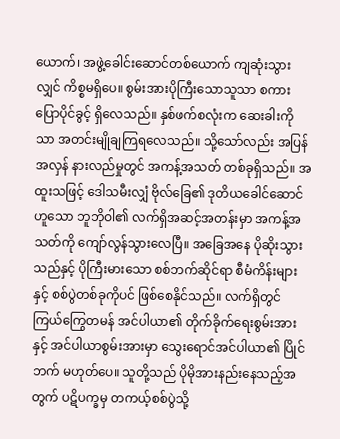ယောက်၊ အဖွဲ့ခေါင်းဆောင်တစ်ယောက် ကျဆုံးသွားလျှင် ကိစ္စမရှိပေ။ စွမ်းအားပိုကြီးသောသူသာ စကားပြောပိုင်ခွင့် ရှိလေသည်။ နှစ်ဖက်စလုံးက ဆေးခါးကိုသာ အတင်းမျိုချကြရလေသည်။ သို့သော်လည်း အပြန်အလှန် နားလည်မှုတွင် အကန့်အသတ် တစ်ခုရှိသည်။ အထူးသဖြင့် ဒေါသမီးလျှံ ဗိုလ်ခြေ၏ ဒုတိယခေါင်ဆောင်ဟူသော ဘူဘိုဝါ၏ လက်ရှိအဆင့်အတန်းမှာ အကန့်အသတ်ကို ကျော်လွန်သွားလေပြီ။ အခြေအနေ ပိုဆိုးသွားသည်နှင့် ပိုကြီးမားသော စစ်ဘက်ဆိုင်ရာ စီမံကိန်းများနှင့် စစ်ပွဲတစ်ခုကိုပင် ဖြစ်စေနိုင်သည်။ လက်ရှိတွင် ကြယ်ကြွေတမန် အင်ပါယာ၏ တိုက်ခိုက်ရေးစွမ်းအားနှင့် အင်ပါယာစွမ်းအားမှာ သွေးရောင်အင်ပါယာ၏ ပြိုင်ဘက် မဟုတ်ပေ။ သူတို့သည် ပိုမိုအားနည်းနေသည့်အတွက် ပဋိပက္ခမှ တကယ့်စစ်ပွဲသို့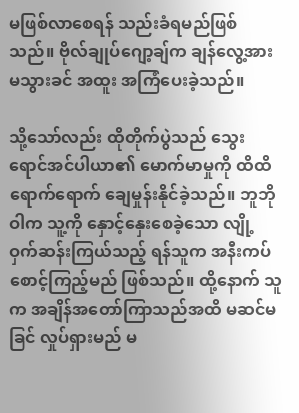မဖြစ်လာစေရန် သည်းခံရမည်ဖြစ်သည်။ ဗိုလ်ချုပ်ဂျော့ချ်က ချန်လွေ့အား မသွားခင် အထူး အကြံပေးခဲ့သည်။

သို့သော်လည်း ထိုတိုက်ပွဲသည် သွေးရောင်အင်ပါယာ၏ မောက်မာမှုကို ထိထိရောက်ရောက် ချေမှုန်းနိုင်ခဲ့သည်။ ဘူဘိုဝါက သူ့ကို နှောင့်နှေးစေခဲ့သော လျို့ဝှက်ဆန်းကြယ်သည့် ရန်သူက အနီးကပ်စောင့်ကြည့်မည် ဖြစ်သည်။ ထို့နောက် သူက အချိန်အတော်ကြာသည်အထိ မဆင်မခြင် လှုပ်ရှားမည် မ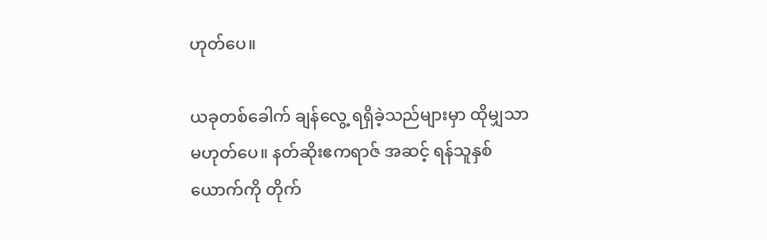ဟုတ်ပေ။

ယခုတစ်ခေါက် ချန်လွေ့ ရရှိခဲ့သည်များမှာ ထိုမျှသာ မဟုတ်ပေ။ နတ်ဆိုးဧကရာဇ် အဆင့် ရန်သူနှစ်ယောက်ကို တိုက်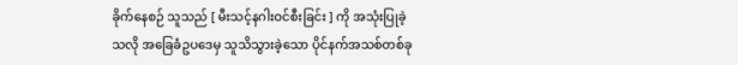ခိုက်နေစဉ် သူသည် [ မီးသင့်နဂါးဝင်စီးခြင်း ] ကို အသုံးပြုခဲ့သလို အခြေခံဥပဒေမှ သူသိသွားခဲ့သော ပိုင်နက်အသစ်တစ်ခု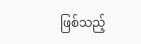ဖြစ်သည့်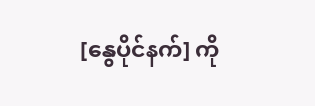[နွေပိုင်နက်] ကို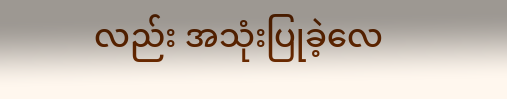လည်း အသုံးပြုခဲ့လေ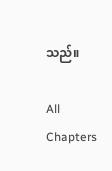သည်။

All Chapters